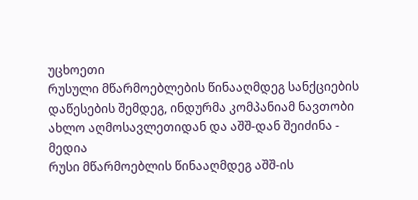უცხოეთი
რუსული მწარმოებლების წინააღმდეგ სანქციების დაწესების შემდეგ, ინდურმა კომპანიამ ნავთობი ახლო აღმოსავლეთიდან და აშშ-დან შეიძინა - მედია
რუსი მწარმოებლის წინააღმდეგ აშშ-ის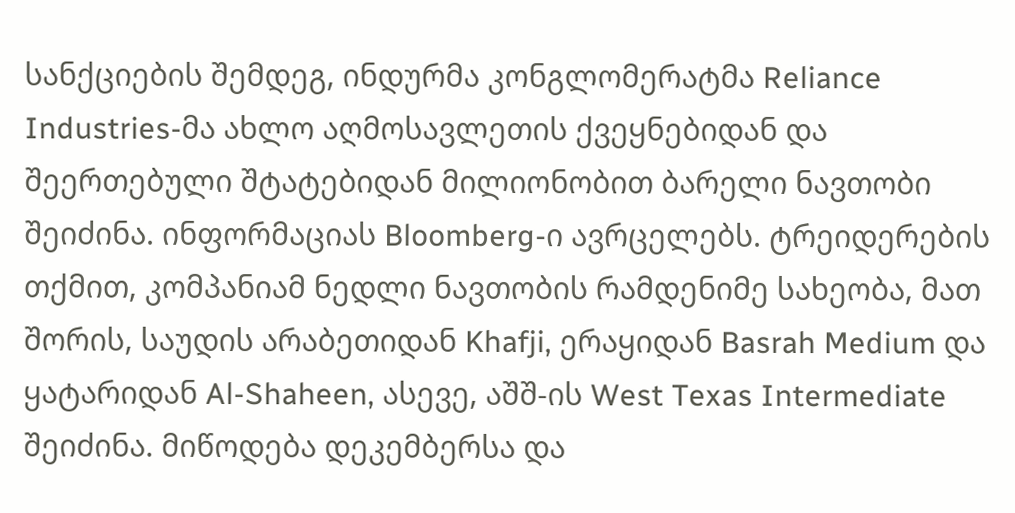სანქციების შემდეგ, ინდურმა კონგლომერატმა Reliance Industries-მა ახლო აღმოსავლეთის ქვეყნებიდან და შეერთებული შტატებიდან მილიონობით ბარელი ნავთობი შეიძინა. ინფორმაციას Bloomberg-ი ავრცელებს. ტრეიდერების თქმით, კომპანიამ ნედლი ნავთობის რამდენიმე სახეობა, მათ შორის, საუდის არაბეთიდან Khafji, ერაყიდან Basrah Medium და ყატარიდან Al-Shaheen, ასევე, აშშ-ის West Texas Intermediate შეიძინა. მიწოდება დეკემბერსა და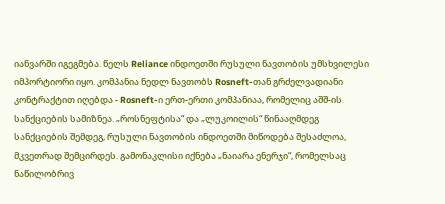იანვარში იგეგმება. წელს Reliance ინდოეთში რუსული ნავთობის უმსხვილესი იმპორტიორი იყო. კომპანია ნედლ ნავთობს Rosneft-თან გრძელვადიანი კონტრაქტით იღებდა - Rosneft-ი ერთ-ერთი კომპანიაა, რომელიც აშშ-ის სანქციების სამიზნეა. „როსნეფტისა“ და „ლუკოილის“ წინააღმდეგ სანქციების შემდეგ, რუსული ნავთობის ინდოეთში მიწოდება შესაძლოა, მკვეთრად შემცირდეს. გამონაკლისი იქნება „ნაიარა ენერჯი“, რომელსაც ნაწილობრივ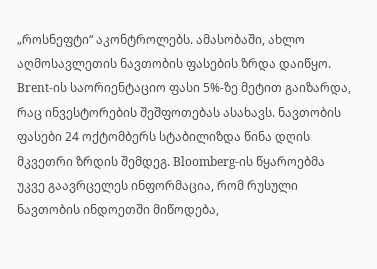„როსნეფტი“ აკონტროლებს. ამასობაში, ახლო აღმოსავლეთის ნავთობის ფასების ზრდა დაიწყო. Brent-ის საორიენტაციო ფასი 5%-ზე მეტით გაიზარდა, რაც ინვესტორების შეშფოთებას ასახავს. ნავთობის ფასები 24 ოქტომბერს სტაბილიზდა წინა დღის მკვეთრი ზრდის შემდეგ. Bloomberg-ის წყაროებმა უკვე გაავრცელეს ინფორმაცია, რომ რუსული ნავთობის ინდოეთში მიწოდება,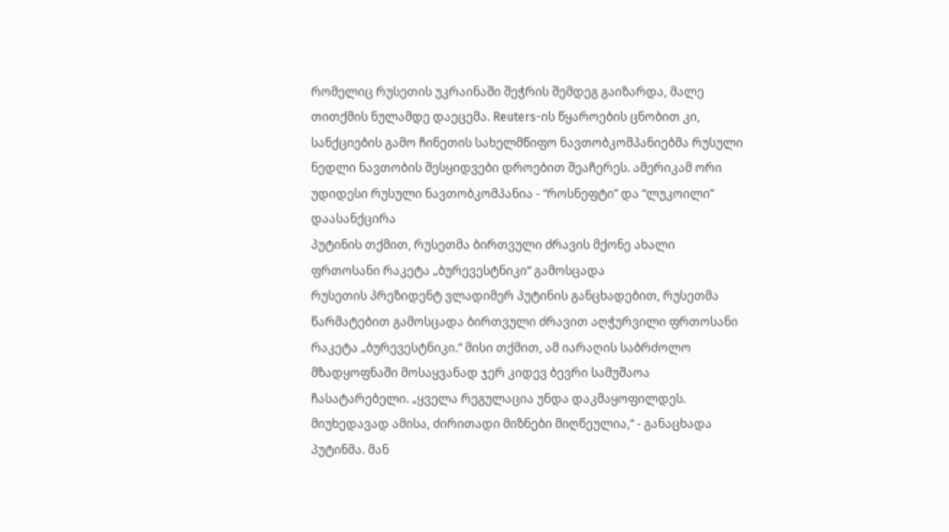რომელიც რუსეთის უკრაინაში შეჭრის შემდეგ გაიზარდა, მალე თითქმის ნულამდე დაეცემა. Reuters-ის წყაროების ცნობით კი, სანქციების გამო ჩინეთის სახელმწიფო ნავთობკომპანიებმა რუსული ნედლი ნავთობის შესყიდვები დროებით შეაჩერეს. ამერიკამ ორი უდიდესი რუსული ნავთობკომპანია - “როსნეფტი” და “ლუკოილი” დაასანქცირა
პუტინის თქმით, რუსეთმა ბირთვული ძრავის მქონე ახალი ფრთოსანი რაკეტა „ბურევესტნიკი“ გამოსცადა
რუსეთის პრეზიდენტ ვლადიმერ პუტინის განცხადებით, რუსეთმა წარმატებით გამოსცადა ბირთვული ძრავით აღჭურვილი ფრთოსანი რაკეტა „ბურევესტნიკი.“ მისი თქმით, ამ იარაღის საბრძოლო მზადყოფნაში მოსაყვანად ჯერ კიდევ ბევრი სამუშაოა ჩასატარებელი. „ყველა რეგულაცია უნდა დაკმაყოფილდეს. მიუხედავად ამისა, ძირითადი მიზნები მიღწეულია,“ - განაცხადა პუტინმა. მან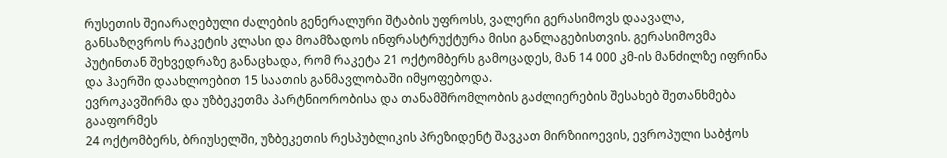რუსეთის შეიარაღებული ძალების გენერალური შტაბის უფროსს, ვალერი გერასიმოვს დაავალა, განსაზღვროს რაკეტის კლასი და მოამზადოს ინფრასტრუქტურა მისი განლაგებისთვის. გერასიმოვმა პუტინთან შეხვედრაზე განაცხადა, რომ რაკეტა 21 ოქტომბერს გამოცადეს, მან 14 000 კმ-ის მანძილზე იფრინა და ჰაერში დაახლოებით 15 საათის განმავლობაში იმყოფებოდა.
ევროკავშირმა და უზბეკეთმა პარტნიორობისა და თანამშრომლობის გაძლიერების შესახებ შეთანხმება გააფორმეს
24 ოქტომბერს, ბრიუსელში, უზბეკეთის რესპუბლიკის პრეზიდენტ შავკათ მირზიიოევის, ევროპული საბჭოს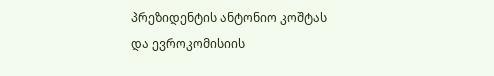პრეზიდენტის ანტონიო კოშტას და ევროკომისიის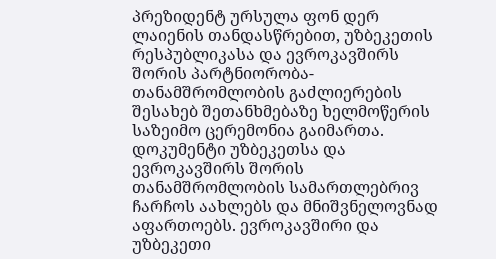პრეზიდენტ ურსულა ფონ დერ ლაიენის თანდასწრებით, უზბეკეთის რესპუბლიკასა და ევროკავშირს შორის პარტნიორობა-თანამშრომლობის გაძლიერების შესახებ შეთანხმებაზე ხელმოწერის საზეიმო ცერემონია გაიმართა. დოკუმენტი უზბეკეთსა და ევროკავშირს შორის თანამშრომლობის სამართლებრივ ჩარჩოს აახლებს და მნიშვნელოვნად აფართოებს. ევროკავშირი და უზბეკეთი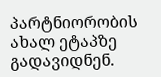პარტნიორობის ახალ ეტაპზე გადავიდნენ.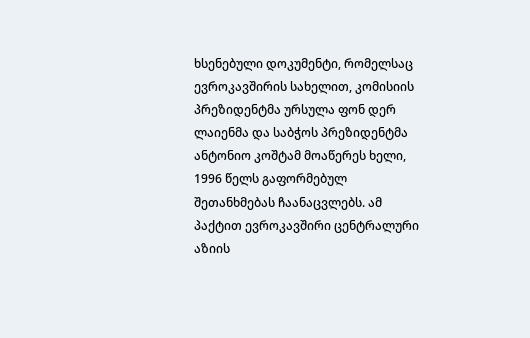ხსენებული დოკუმენტი, რომელსაც ევროკავშირის სახელით, კომისიის პრეზიდენტმა ურსულა ფონ დერ ლაიენმა და საბჭოს პრეზიდენტმა ანტონიო კოშტამ მოაწერეს ხელი, 1996 წელს გაფორმებულ შეთანხმებას ჩაანაცვლებს. ამ პაქტით ევროკავშირი ცენტრალური აზიის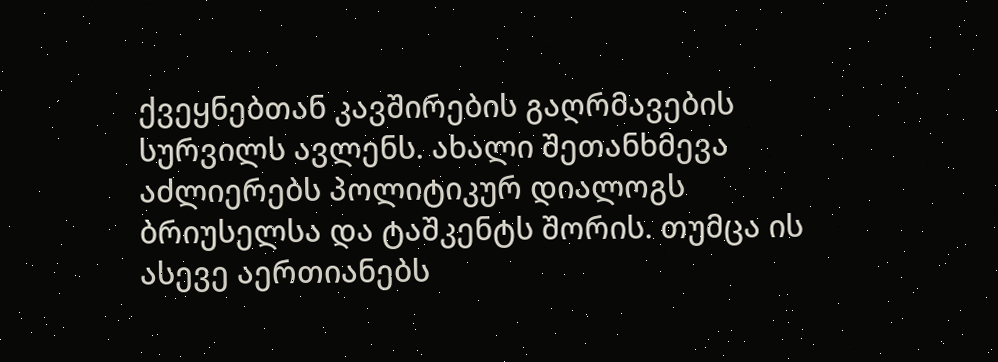ქვეყნებთან კავშირების გაღრმავების სურვილს ავლენს. ახალი შეთანხმევა აძლიერებს პოლიტიკურ დიალოგს ბრიუსელსა და ტაშკენტს შორის. თუმცა ის ასევე აერთიანებს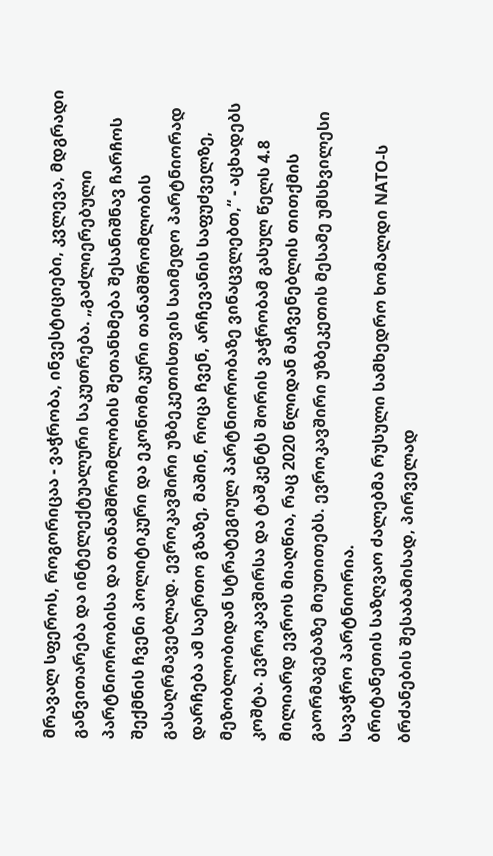მრავალ სფეროს, როგორიცაა - ვაჭრობა, ინვესტიციები, კვლევა, მდგრადი განვითარება და ინტელექტუალური საკუთრება. „გაძლიერებული პარტნიორობისა და თანამშრომლობის შეთანხმება შესანიშნავ ჩარჩოს შექმნის ჩვენი პოლიტიკური და ეკონომიკური თანამშრომლობის გასაღრმავებლად. ევროკავშირი უზბეკეთისთვის საიმედო პარტნიორად დარჩება ამ საერთო გზაზე, მაშინ, როცა ჩვენ, არჩევანის საფუძველზე, მეზობლობიდან სტრატეგიულ პარტნიორობაზე ვინაცვლებთ,“ - აცხადებს კოშტა. ევროკავშირსა და ტაშკენტს შორის ვაჭრობამ გასულ წელს 4.8 მილიარდ ევროს მიაღწია, რაც 2020 წლიდან მაჩვენებლის თითქმის გაორმაგებაზე მიუთითებს. ევროკავშირი უზბეკეთის მესამე უმსხვილესი სავაჭრო პარტნიორია.
ბრიტანეთის საზღვაო ძალებმა რუსული სამხედრო ხომალდი NATO-ს ბრძანების შესაბამისად, პირველად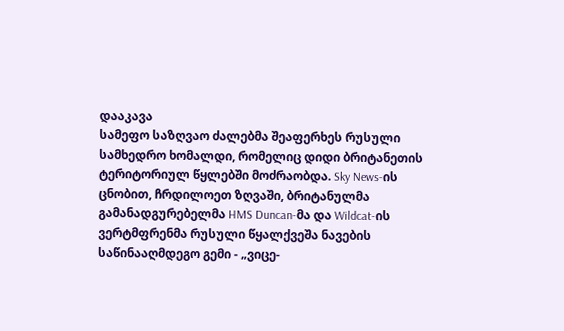დააკავა
სამეფო საზღვაო ძალებმა შეაფერხეს რუსული სამხედრო ხომალდი, რომელიც დიდი ბრიტანეთის ტერიტორიულ წყლებში მოძრაობდა. Sky News-ის ცნობით, ჩრდილოეთ ზღვაში, ბრიტანულმა გამანადგურებელმა HMS Duncan-მა და Wildcat-ის ვერტმფრენმა რუსული წყალქვეშა ნავების საწინააღმდეგო გემი - „ვიცე-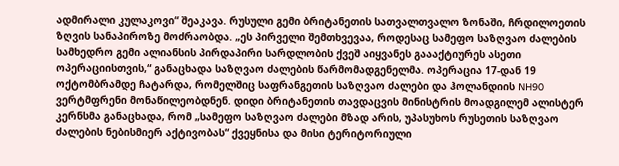ადმირალი კულაკოვი“ შეაკავა. რუსული გემი ბრიტანეთის სათვალთვალო ზონაში, ჩრდილოეთის ზღვის სანაპიროზე მოძრაობდა. „ეს პირველი შემთხვევაა, როდესაც სამეფო საზღვაო ძალების სამხედრო გემი ალიანსის პირდაპირი სარდლობის ქვეშ აიყვანეს გაააქტიურეს ასეთი ოპერაციისთვის,“ განაცხადა საზღვაო ძალების წარმომადგენელმა. ოპერაცია 17-დან 19 ოქტომბრამდე ჩატარდა, რომელშიც საფრანგეთის საზღვაო ძალები და ჰოლანდიის NH90 ვერტმფრენი მონაწილეობდნენ. დიდი ბრიტანეთის თავდაცვის მინისტრის მოადგილემ ალისტერ კერნსმა განაცხადა, რომ „სამეფო საზღვაო ძალები მზად არის, უპასუხოს რუსეთის საზღვაო ძალების ნებისმიერ აქტივობას“ ქვეყნისა და მისი ტერიტორიული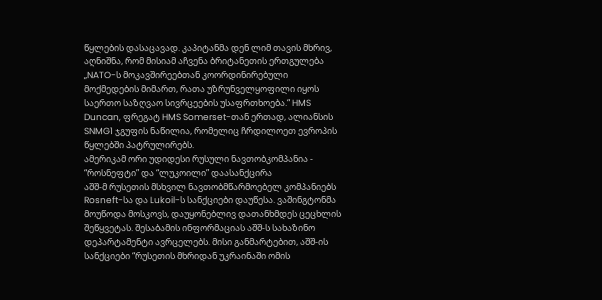წყლების დასაცავად. კაპიტანმა დენ ლიმ თავის მხრივ, აღნიშნა, რომ მისიამ აჩვენა ბრიტანეთის ერთგულება „NATO-ს მოკავშირეებთან კოორდინირებული მოქმედების მიმართ, რათა უზრუნველყოფილი იყოს საერთო საზღვაო სივრცეების უსაფრთხოება.“ HMS Duncan, ფრეგატ HMS Somerset-თან ერთად, ალიანსის SNMG1 ჯგუფის ნაწილია, რომელიც ჩრდილოეთ ევროპის წყლებში პატრულირებს.
ამერიკამ ორი უდიდესი რუსული ნავთობკომპანია - “როსნეფტი” და “ლუკოილი” დაასანქცირა
აშშ-მ რუსეთის მსხვილ ნავთობმწარმოებელ კომპანიებს Rosneft-სა და Lukoil-ს სანქციები დაუწესა. ვაშინგტონმა მოუწოდა მოსკოვს, დაუყონებლივ დათანხმდეს ცეცხლის შეწყვეტას. შესაბამის ინფორმაციას აშშ-ს სახაზინო დეპარტამენტი ავრცელებს. მისი განმარტებით, აშშ-ის სანქციები “რუსეთის მხრიდან უკრაინაში ომის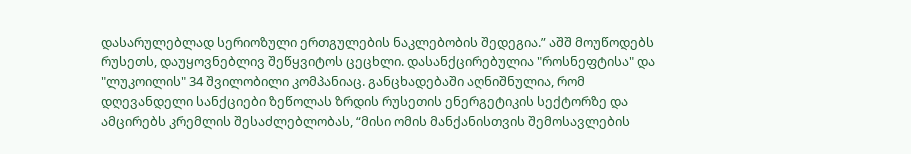დასარულებლად სერიოზული ერთგულების ნაკლებობის შედეგია.” აშშ მოუწოდებს რუსეთს, დაუყოვნებლივ შეწყვიტოს ცეცხლი. დასანქცირებულია "როსნეფტისა" და "ლუკოილის" 34 შვილობილი კომპანიაც. განცხადებაში აღნიშნულია, რომ დღევანდელი სანქციები ზეწოლას ზრდის რუსეთის ენერგეტიკის სექტორზე და ამცირებს კრემლის შესაძლებლობას, “მისი ომის მანქანისთვის შემოსავლების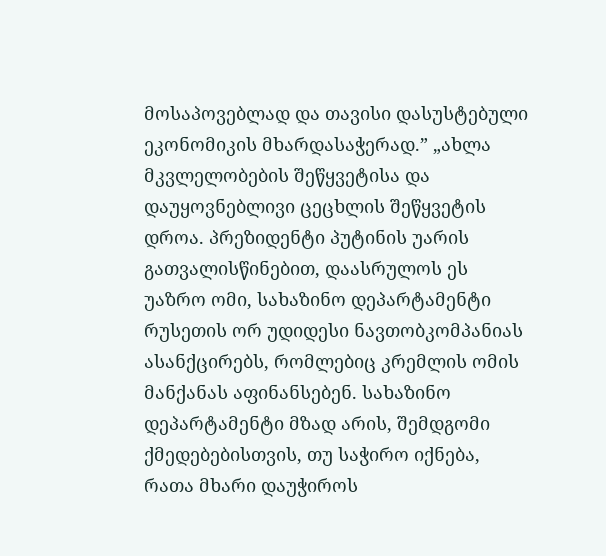მოსაპოვებლად და თავისი დასუსტებული ეკონომიკის მხარდასაჭერად.” „ახლა მკვლელობების შეწყვეტისა და დაუყოვნებლივი ცეცხლის შეწყვეტის დროა. პრეზიდენტი პუტინის უარის გათვალისწინებით, დაასრულოს ეს უაზრო ომი, სახაზინო დეპარტამენტი რუსეთის ორ უდიდესი ნავთობკომპანიას ასანქცირებს, რომლებიც კრემლის ომის მანქანას აფინანსებენ. სახაზინო დეპარტამენტი მზად არის, შემდგომი ქმედებებისთვის, თუ საჭირო იქნება, რათა მხარი დაუჭიროს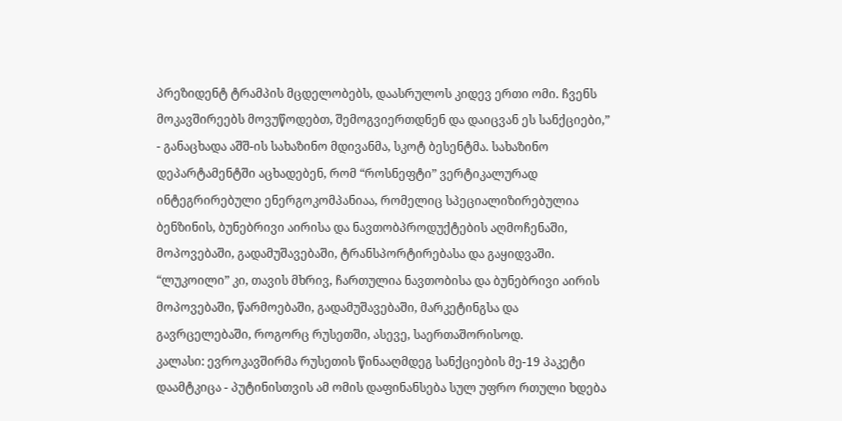პრეზიდენტ ტრამპის მცდელობებს, დაასრულოს კიდევ ერთი ომი. ჩვენს მოკავშირეებს მოვუწოდებთ, შემოგვიერთდნენ და დაიცვან ეს სანქციები,” - განაცხადა აშშ-ის სახაზინო მდივანმა, სკოტ ბესენტმა. სახაზინო დეპარტამენტში აცხადებენ, რომ “როსნეფტი” ვერტიკალურად ინტეგრირებული ენერგოკომპანიაა, რომელიც სპეციალიზირებულია ბენზინის, ბუნებრივი აირისა და ნავთობპროდუქტების აღმოჩენაში, მოპოვებაში, გადამუშავებაში, ტრანსპორტირებასა და გაყიდვაში. “ლუკოილი” კი, თავის მხრივ, ჩართულია ნავთობისა და ბუნებრივი აირის მოპოვებაში, წარმოებაში, გადამუშავებაში, მარკეტინგსა და გავრცელებაში, როგორც რუსეთში, ასევე, საერთაშორისოდ.
კალასი: ევროკავშირმა რუსეთის წინააღმდეგ სანქციების მე-19 პაკეტი დაამტკიცა - პუტინისთვის ამ ომის დაფინანსება სულ უფრო რთული ხდება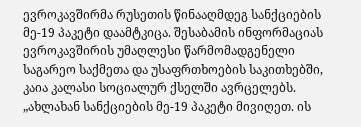ევროკავშირმა რუსეთის წინააღმდეგ სანქციების მე-19 პაკეტი დაამტკიცა. შესაბამის ინფორმაციას ევროკავშირის უმაღლესი წარმომადგენელი საგარეო საქმეთა და უსაფრთხოების საკითხებში, კაია კალასი სოციალურ ქსელში ავრცელებს. „ახლახან სანქციების მე-19 პაკეტი მივიღეთ. ის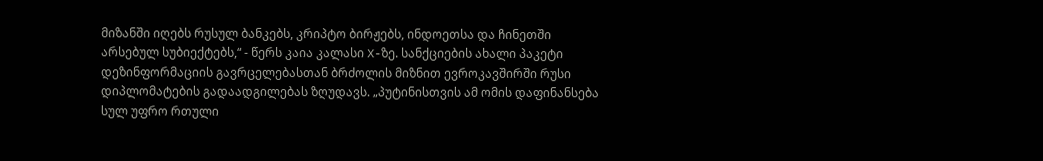მიზანში იღებს რუსულ ბანკებს, კრიპტო ბირჟებს, ინდოეთსა და ჩინეთში არსებულ სუბიექტებს,“ - წერს კაია კალასი X-ზე. სანქციების ახალი პაკეტი დეზინფორმაციის გავრცელებასთან ბრძოლის მიზნით ევროკავშირში რუსი დიპლომატების გადაადგილებას ზღუდავს. „პუტინისთვის ამ ომის დაფინანსება სულ უფრო რთული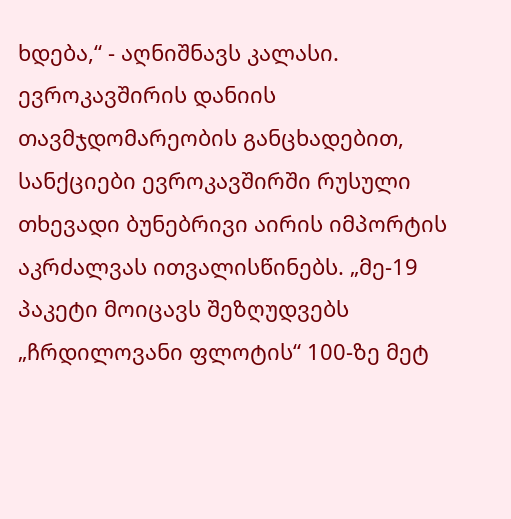ხდება,“ - აღნიშნავს კალასი. ევროკავშირის დანიის თავმჯდომარეობის განცხადებით, სანქციები ევროკავშირში რუსული თხევადი ბუნებრივი აირის იმპორტის აკრძალვას ითვალისწინებს. „მე-19 პაკეტი მოიცავს შეზღუდვებს „ჩრდილოვანი ფლოტის“ 100-ზე მეტ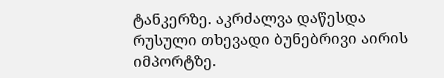ტანკერზე. აკრძალვა დაწესდა რუსული თხევადი ბუნებრივი აირის იმპორტზე.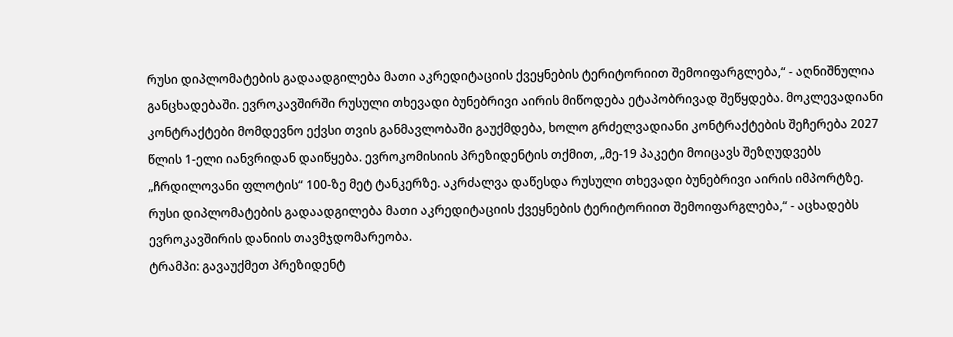რუსი დიპლომატების გადაადგილება მათი აკრედიტაციის ქვეყნების ტერიტორიით შემოიფარგლება,“ - აღნიშნულია განცხადებაში. ევროკავშირში რუსული თხევადი ბუნებრივი აირის მიწოდება ეტაპობრივად შეწყდება. მოკლევადიანი კონტრაქტები მომდევნო ექვსი თვის განმავლობაში გაუქმდება, ხოლო გრძელვადიანი კონტრაქტების შეჩერება 2027 წლის 1-ელი იანვრიდან დაიწყება. ევროკომისიის პრეზიდენტის თქმით, „მე-19 პაკეტი მოიცავს შეზღუდვებს „ჩრდილოვანი ფლოტის“ 100-ზე მეტ ტანკერზე. აკრძალვა დაწესდა რუსული თხევადი ბუნებრივი აირის იმპორტზე. რუსი დიპლომატების გადაადგილება მათი აკრედიტაციის ქვეყნების ტერიტორიით შემოიფარგლება,“ - აცხადებს ევროკავშირის დანიის თავმჯდომარეობა.
ტრამპი: გავაუქმეთ პრეზიდენტ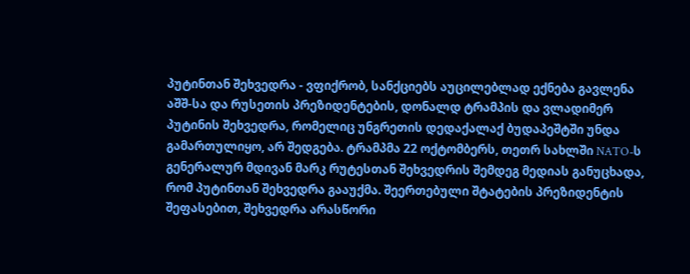პუტინთან შეხვედრა - ვფიქრობ, სანქციებს აუცილებლად ექნება გავლენა
აშშ-სა და რუსეთის პრეზიდენტების, დონალდ ტრამპის და ვლადიმერ პუტინის შეხვედრა, რომელიც უნგრეთის დედაქალაქ ბუდაპეშტში უნდა გამართულიყო, არ შედგება. ტრამპმა 22 ოქტომბერს, თეთრ სახლში NATO-ს გენერალურ მდივან მარკ რუტესთან შეხვედრის შემდეგ მედიას განუცხადა, რომ პუტინთან შეხვედრა გააუქმა. შეერთებული შტატების პრეზიდენტის შეფასებით, შეხვედრა არასწორი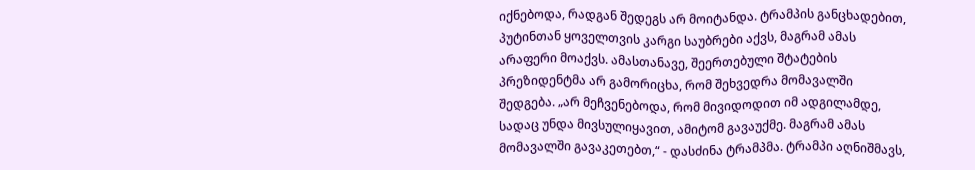იქნებოდა, რადგან შედეგს არ მოიტანდა. ტრამპის განცხადებით, პუტინთან ყოველთვის კარგი საუბრები აქვს, მაგრამ ამას არაფერი მოაქვს. ამასთანავე, შეერთებული შტატების პრეზიდენტმა არ გამორიცხა, რომ შეხვედრა მომავალში შედგება. „არ მეჩვენებოდა, რომ მივიდოდით იმ ადგილამდე, სადაც უნდა მივსულიყავით, ამიტომ გავაუქმე. მაგრამ ამას მომავალში გავაკეთებთ,“ - დასძინა ტრამპმა. ტრამპი აღნიშმავს,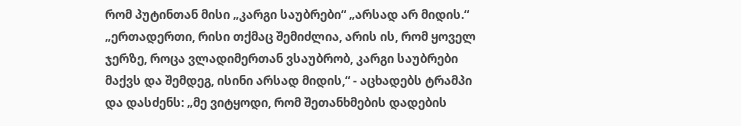რომ პუტინთან მისი „კარგი საუბრები“ „არსად არ მიდის.“ „ერთადერთი, რისი თქმაც შემიძლია, არის ის, რომ ყოველ ჯერზე, როცა ვლადიმერთან ვსაუბრობ, კარგი საუბრები მაქვს და შემდეგ, ისინი არსად მიდის,“ - აცხადებს ტრამპი და დასძენს: „მე ვიტყოდი, რომ შეთანხმების დადების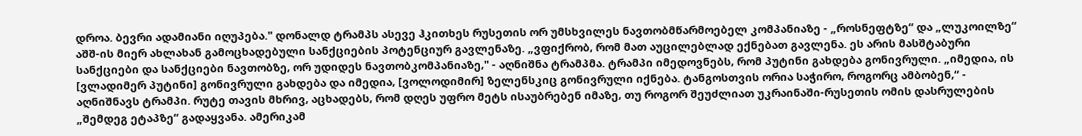დროა. ბევრი ადამიანი იღუპება." დონალდ ტრამპს ასევე ჰკითხეს რუსეთის ორ უმსხვილეს ნავთობმწარმოებელ კომპანიაზე - „როსნეფტზე“ და „ლუკოილზე“ აშშ-ის მიერ ახლახან გამოცხადებული სანქციების პოტენციურ გავლენაზე. „ვფიქრობ, რომ მათ აუცილებლად ექნებათ გავლენა. ეს არის მასშტაბური სანქციები და სანქციები ნავთობზე, ორ უდიდეს ნავთობკომპანიაზე," - აღნიშნა ტრამპმა. ტრამპი იმედოვნებს, რომ პუტინი გახდება გონივრული. „იმედია, ის [ვლადიმერ პუტინი] გონივრული გახდება და იმედია, [ვოლოდიმირ] ზელენსკიც გონივრული იქნება. ტანგოსთვის ორია საჭირო, როგორც ამბობენ,“ - აღნიშნავს ტრამპი. რუტე თავის მხრივ, აცხადებს, რომ დღეს უფრო მეტს ისაუბრებენ იმაზე, თუ როგორ შეუძლიათ უკრაინაში-რუსეთის ომის დასრულების „შემდეგ ეტაპზე“ გადაყვანა. ამერიკამ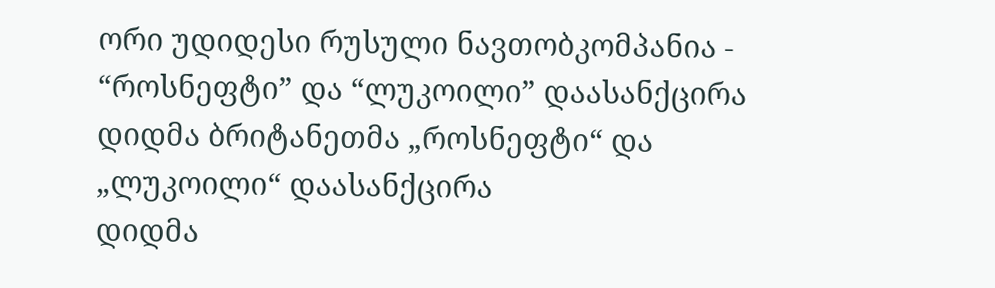ორი უდიდესი რუსული ნავთობკომპანია - “როსნეფტი” და “ლუკოილი” დაასანქცირა
დიდმა ბრიტანეთმა „როსნეფტი“ და „ლუკოილი“ დაასანქცირა
დიდმა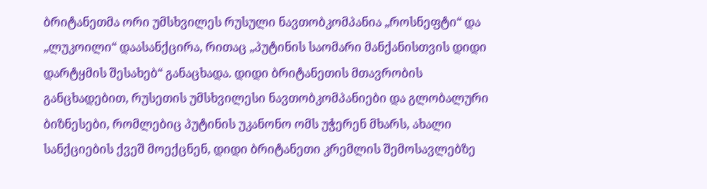ბრიტანეთმა ორი უმსხვილეს რუსული ნავთობკომპანია „როსნეფტი“ და „ლუკოილი“ დაასანქცირა, რითაც „პუტინის საომარი მანქანისთვის დიდი დარტყმის შესახებ“ განაცხადა. დიდი ბრიტანეთის მთავრობის განცხადებით, რუსეთის უმსხვილესი ნავთობკომპანიები და გლობალური ბიზნესები, რომლებიც პუტინის უკანონო ომს უჭერენ მხარს, ახალი სანქციების ქვეშ მოექცნენ, დიდი ბრიტანეთი კრემლის შემოსავლებზე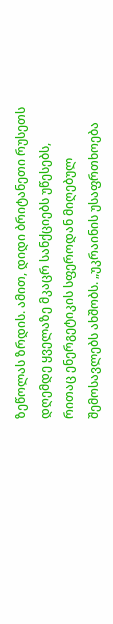ზეწოლას ზრდის. ამით, დიდი ბრიტანეთი რუსეთს დღემდე ყველაზე მკაცრ სანქციებს უწესებს, რითაც ენერგეტიკის სფეროდან მიღებულ შემოსავლებს ახშობს. „უკრაინის უსაფრთხოება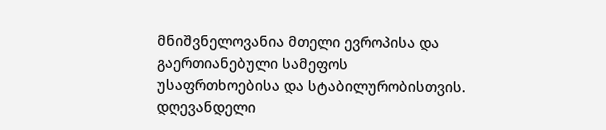მნიშვნელოვანია მთელი ევროპისა და გაერთიანებული სამეფოს უსაფრთხოებისა და სტაბილურობისთვის. დღევანდელი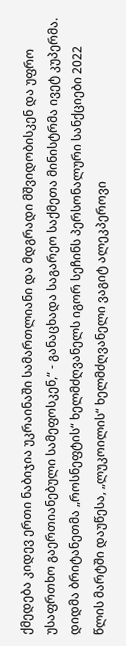ქმედება კიდევ ერთი ნაბიჯია უკრაინაში სამართლიანი და მდგრადი მშვიდობისკენ და უფრო უსაფრთხო გაერთიანებული სამეფოსკენ,“ - განაცხადა საგარეო საქმეთა მინისტრმა ივეტ კუპერმა. დიდმა ბრიტანეთმა „როსნეფტის“ ხელმძღვანელს იგორ სეჩინს პერსონალური სანქციები 2022 წლის მარტში დაუწესა, „ლუკოილის“ ხელმძღვანელი ვაგიტ ალეკპეროვი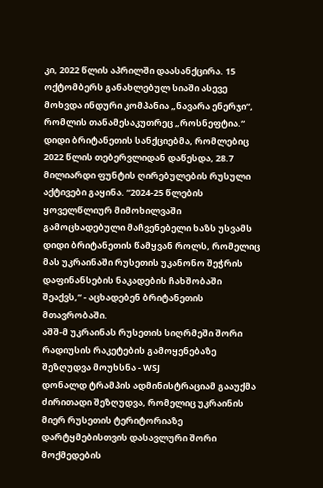კი, 2022 წლის აპრილში დაასანქცირა. 15 ოქტომბერს განახლებულ სიაში ასევე მოხვდა ინდური კომპანია „ნავარა ენერჯი“, რომლის თანამესაკუთრეც „როსნეფტია.“ დიდი ბრიტანეთის სანქციებმა, რომლებიც 2022 წლის თებერვლიდან დაწესდა, 28.7 მილიარდი ფუნტის ღირებულების რუსული აქტივები გაყინა. “2024-25 წლების ყოველწლიურ მიმოხილვაში გამოცხადებული მაჩვენებელი ხაზს უსვამს დიდი ბრიტანეთის წამყვან როლს, რომელიც მას უკრაინაში რუსეთის უკანონო შეჭრის დაფინანსების ნაკადების ჩახშობაში შეაქვს,“ - აცხადებენ ბრიტანეთის მთავრობაში.
აშშ-მ უკრაინას რუსეთის სიღრმეში შორი რადიუსის რაკეტების გამოყენებაზე შეზღუდვა მოუხსნა - WSJ
დონალდ ტრამპის ადმინისტრაციამ გააუქმა ძირითადი შეზღუდვა, რომელიც უკრაინის მიერ რუსეთის ტერიტორიაზე დარტყმებისთვის დასავლური შორი მოქმედების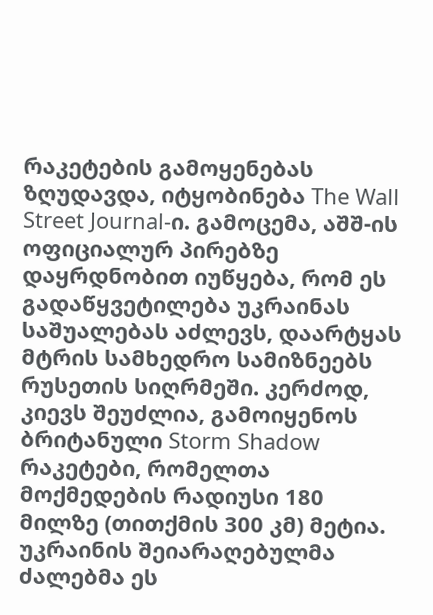რაკეტების გამოყენებას ზღუდავდა, იტყობინება The Wall Street Journal-ი. გამოცემა, აშშ-ის ოფიციალურ პირებზე დაყრდნობით იუწყება, რომ ეს გადაწყვეტილება უკრაინას საშუალებას აძლევს, დაარტყას მტრის სამხედრო სამიზნეებს რუსეთის სიღრმეში. კერძოდ, კიევს შეუძლია, გამოიყენოს ბრიტანული Storm Shadow რაკეტები, რომელთა მოქმედების რადიუსი 180 მილზე (თითქმის 300 კმ) მეტია. უკრაინის შეიარაღებულმა ძალებმა ეს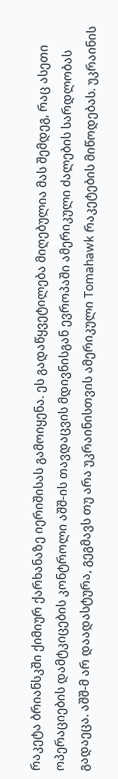რაკეტა ბრიანსკში ქიმიურ ქარხანაზე იერიშისას გამოიყენა. ეს გადაწყვეტილება მიღებულია მას შემდეგ, რაც ასეთი ოპერაციების დამტკიცების კონტროლი აშშ-ის თავდაცვის მდივნისგან ევროპაში ამერიკული ძალების სარდლობას გადაეცა. აშშ-მ არ დაადასტურა, გეგმავს თუ არა უკრაინისთვის ამერიკული Tomahawk რაკეტების მიწოდებას. უკრაინის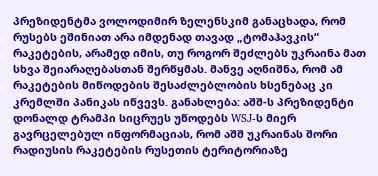პრეზიდენტმა ვოლოდიმირ ზელენსკიმ განაცხადა, რომ რუსებს ეშინიათ არა იმდენად თავად „ტომაჰავკის“ რაკეტების, არამედ იმის, თუ როგორ შეძლებს უკრაინა მათ სხვა შეიარაღებასთან შერწყმას. მანვე აღნიშნა, რომ ამ რაკეტების მიწოდების შესაძლებლობის ხსენებაც კი კრემლში პანიკას იწვევს. განახლება: აშშ-ს პრეზიდენტი დონალდ ტრამპი სიცრუეს უწოდებს WSJ-ს მიერ გავრცელებულ ინფორმაციას, რომ აშშ უკრაინას შორი რადიუსის რაკეტების რუსეთის ტერიტორიაზე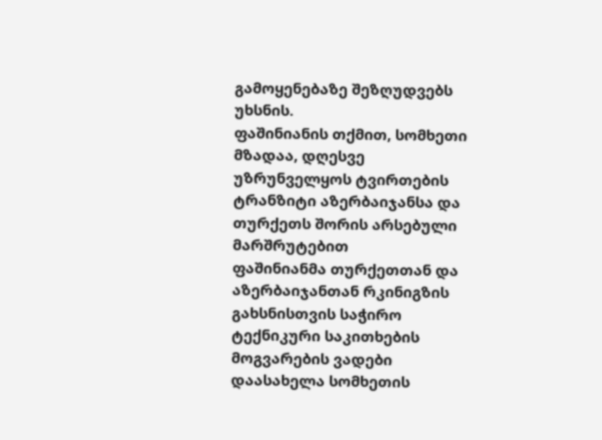გამოყენებაზე შეზღუდვებს უხსნის.
ფაშინიანის თქმით, სომხეთი მზადაა, დღესვე უზრუნველყოს ტვირთების ტრანზიტი აზერბაიჯანსა და თურქეთს შორის არსებული მარშრუტებით
ფაშინიანმა თურქეთთან და აზერბაიჯანთან რკინიგზის გახსნისთვის საჭირო ტექნიკური საკითხების მოგვარების ვადები დაასახელა სომხეთის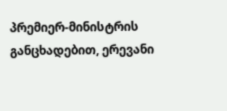პრემიერ-მინისტრის განცხადებით, ერევანი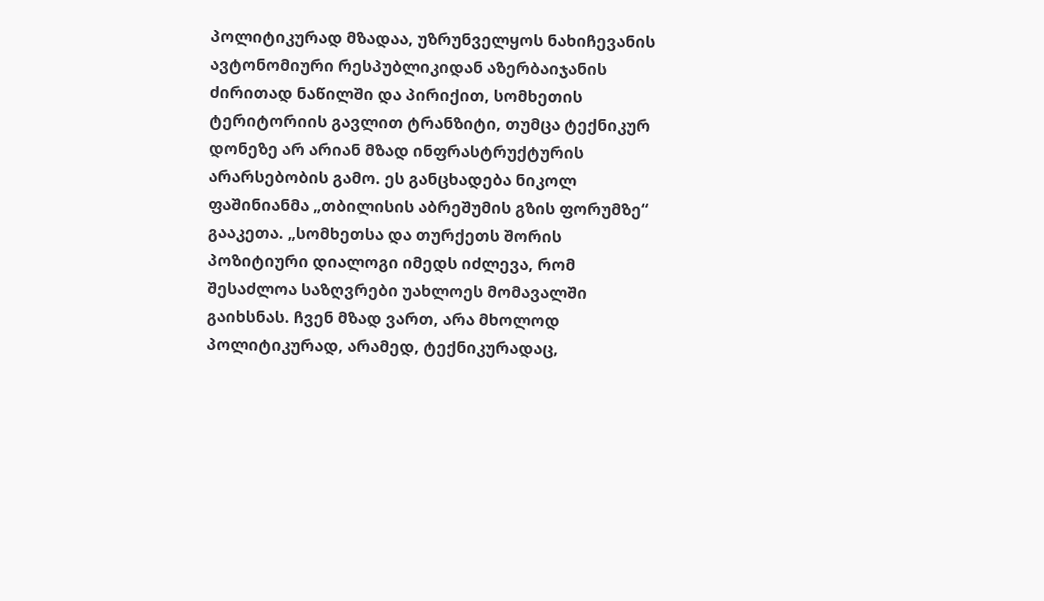პოლიტიკურად მზადაა, უზრუნველყოს ნახიჩევანის ავტონომიური რესპუბლიკიდან აზერბაიჯანის ძირითად ნაწილში და პირიქით, სომხეთის ტერიტორიის გავლით ტრანზიტი, თუმცა ტექნიკურ დონეზე არ არიან მზად ინფრასტრუქტურის არარსებობის გამო. ეს განცხადება ნიკოლ ფაშინიანმა „თბილისის აბრეშუმის გზის ფორუმზე“ გააკეთა. „სომხეთსა და თურქეთს შორის პოზიტიური დიალოგი იმედს იძლევა, რომ შესაძლოა საზღვრები უახლოეს მომავალში გაიხსნას. ჩვენ მზად ვართ, არა მხოლოდ პოლიტიკურად, არამედ, ტექნიკურადაც,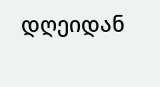დღეიდან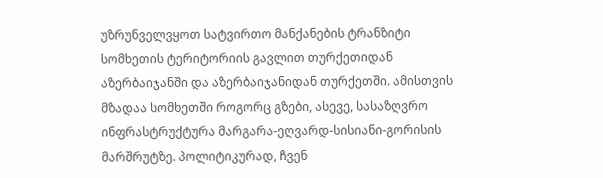უზრუნველვყოთ სატვირთო მანქანების ტრანზიტი სომხეთის ტერიტორიის გავლით თურქეთიდან აზერბაიჯანში და აზერბაიჯანიდან თურქეთში. ამისთვის მზადაა სომხეთში როგორც გზები, ასევე, სასაზღვრო ინფრასტრუქტურა მარგარა-ეღვარდ-სისიანი-გორისის მარშრუტზე. პოლიტიკურად, ჩვენ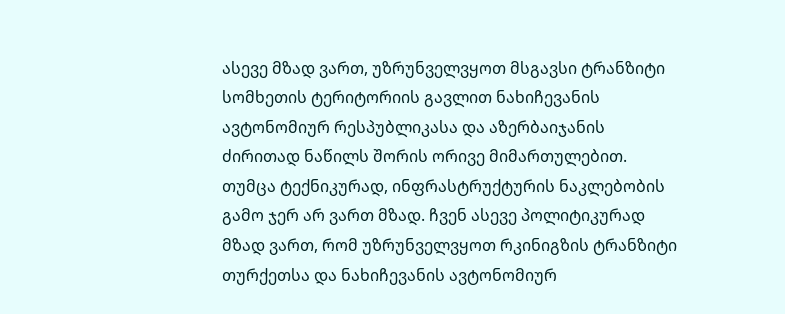ასევე მზად ვართ, უზრუნველვყოთ მსგავსი ტრანზიტი სომხეთის ტერიტორიის გავლით ნახიჩევანის ავტონომიურ რესპუბლიკასა და აზერბაიჯანის ძირითად ნაწილს შორის ორივე მიმართულებით. თუმცა ტექნიკურად, ინფრასტრუქტურის ნაკლებობის გამო ჯერ არ ვართ მზად. ჩვენ ასევე პოლიტიკურად მზად ვართ, რომ უზრუნველვყოთ რკინიგზის ტრანზიტი თურქეთსა და ნახიჩევანის ავტონომიურ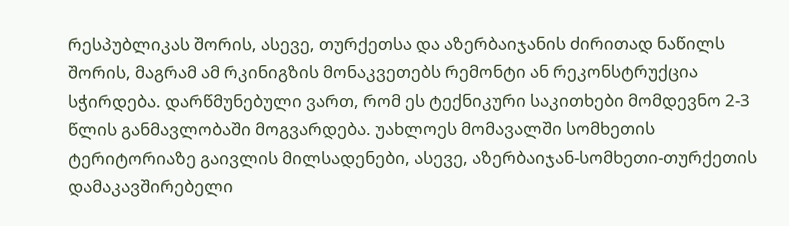რესპუბლიკას შორის, ასევე, თურქეთსა და აზერბაიჯანის ძირითად ნაწილს შორის, მაგრამ ამ რკინიგზის მონაკვეთებს რემონტი ან რეკონსტრუქცია სჭირდება. დარწმუნებული ვართ, რომ ეს ტექნიკური საკითხები მომდევნო 2-3 წლის განმავლობაში მოგვარდება. უახლოეს მომავალში სომხეთის ტერიტორიაზე გაივლის მილსადენები, ასევე, აზერბაიჯან-სომხეთი-თურქეთის დამაკავშირებელი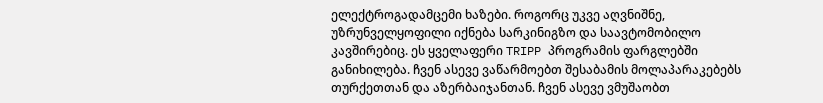ელექტროგადამცემი ხაზები. როგორც უკვე აღვნიშნე, უზრუნველყოფილი იქნება სარკინიგზო და საავტომობილო კავშირებიც. ეს ყველაფერი TRIPP პროგრამის ფარგლებში განიხილება. ჩვენ ასევე ვაწარმოებთ შესაბამის მოლაპარაკებებს თურქეთთან და აზერბაიჯანთან. ჩვენ ასევე ვმუშაობთ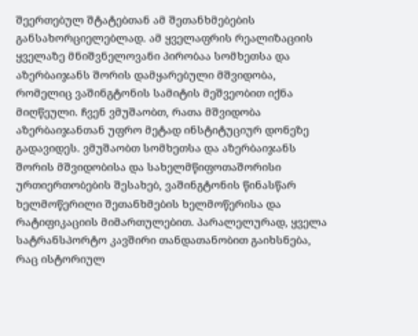შეერთებულ შტატებთან ამ შეთანხმებების განსახორციელებლად. ამ ყველაფრის რეალიზაციის ყველაზე მნიშვნელოვანი პირობაა სომხეთსა და აზერბაიჯანს შორის დამყარებული მშვიდობა, რომელიც ვაშინგტონის სამიტის მეშვეობით იქნა მიღწეული. ჩვენ ვმუშაობთ, რათა მშვიდობა აზერბაიჯანთან უფრო მეტად ინსტიტუციურ დონეზე გადავიდეს. ვმუშაობთ სომხეთსა და აზერბაიჯანს შორის მშვიდობისა და სახელმწიფოთაშორისი ურთიერთობების შესახებ, ვაშინგტონის წინასწარ ხელმოწერილი შეთანხმების ხელმოწერისა და რატიფიკაციის მიმართულებით. პარალელურად, ყველა სატრანსპორტო კავშირი თანდათანობით გაიხსნება, რაც ისტორიულ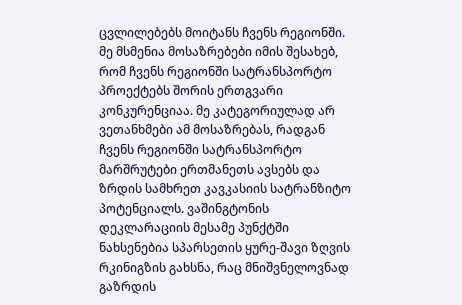ცვლილებებს მოიტანს ჩვენს რეგიონში. მე მსმენია მოსაზრებები იმის შესახებ, რომ ჩვენს რეგიონში სატრანსპორტო პროექტებს შორის ერთგვარი კონკურენციაა. მე კატეგორიულად არ ვეთანხმები ამ მოსაზრებას, რადგან ჩვენს რეგიონში სატრანსპორტო მარშრუტები ერთმანეთს ავსებს და ზრდის სამხრეთ კავკასიის სატრანზიტო პოტენციალს. ვაშინგტონის დეკლარაციის მესამე პუნქტში ნახსენებია სპარსეთის ყურე-შავი ზღვის რკინიგზის გახსნა, რაც მნიშვნელოვნად გაზრდის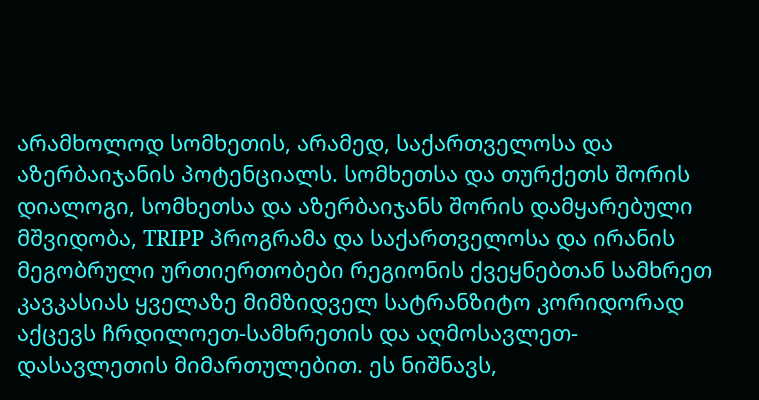არამხოლოდ სომხეთის, არამედ, საქართველოსა და აზერბაიჯანის პოტენციალს. სომხეთსა და თურქეთს შორის დიალოგი, სომხეთსა და აზერბაიჯანს შორის დამყარებული მშვიდობა, TRIPP პროგრამა და საქართველოსა და ირანის მეგობრული ურთიერთობები რეგიონის ქვეყნებთან სამხრეთ კავკასიას ყველაზე მიმზიდველ სატრანზიტო კორიდორად აქცევს ჩრდილოეთ-სამხრეთის და აღმოსავლეთ-დასავლეთის მიმართულებით. ეს ნიშნავს,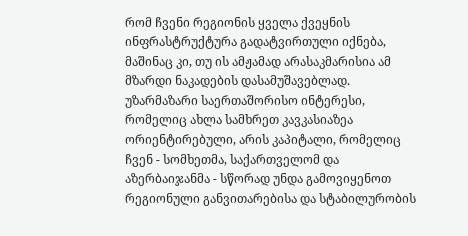რომ ჩვენი რეგიონის ყველა ქვეყნის ინფრასტრუქტურა გადატვირთული იქნება, მაშინაც კი, თუ ის ამჟამად არასაკმარისია ამ მზარდი ნაკადების დასამუშავებლად. უზარმაზარი საერთაშორისო ინტერესი, რომელიც ახლა სამხრეთ კავკასიაზეა ორიენტირებული, არის კაპიტალი, რომელიც ჩვენ - სომხეთმა, საქართველომ და აზერბაიჯანმა - სწორად უნდა გამოვიყენოთ რეგიონული განვითარებისა და სტაბილურობის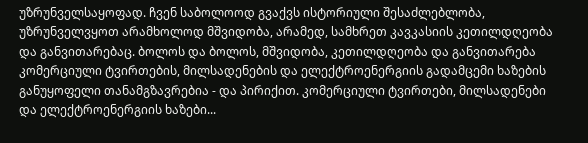უზრუნველსაყოფად. ჩვენ საბოლოოდ გვაქვს ისტორიული შესაძლებლობა, უზრუნველვყოთ არამხოლოდ მშვიდობა, არამედ, სამხრეთ კავკასიის კეთილდღეობა და განვითარებაც. ბოლოს და ბოლოს, მშვიდობა, კეთილდღეობა და განვითარება კომერციული ტვირთების, მილსადენების და ელექტროენერგიის გადამცემი ხაზების განუყოფელი თანამგზავრებია - და პირიქით. კომერციული ტვირთები, მილსადენები და ელექტროენერგიის ხაზები...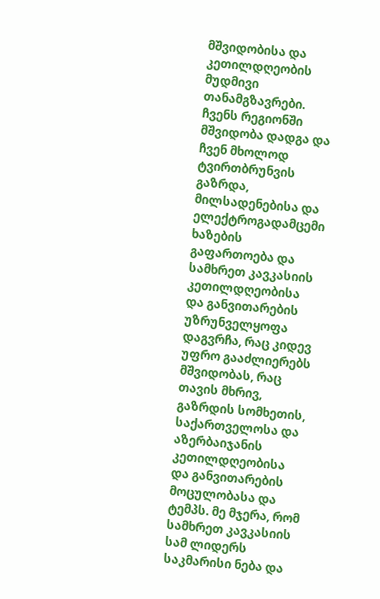მშვიდობისა და კეთილდღეობის მუდმივი თანამგზავრები. ჩვენს რეგიონში მშვიდობა დადგა და ჩვენ მხოლოდ ტვირთბრუნვის გაზრდა, მილსადენებისა და ელექტროგადამცემი ხაზების გაფართოება და სამხრეთ კავკასიის კეთილდღეობისა და განვითარების უზრუნველყოფა დაგვრჩა, რაც კიდევ უფრო გააძლიერებს მშვიდობას, რაც თავის მხრივ, გაზრდის სომხეთის, საქართველოსა და აზერბაიჯანის კეთილდღეობისა და განვითარების მოცულობასა და ტემპს. მე მჯერა, რომ სამხრეთ კავკასიის სამ ლიდერს საკმარისი ნება და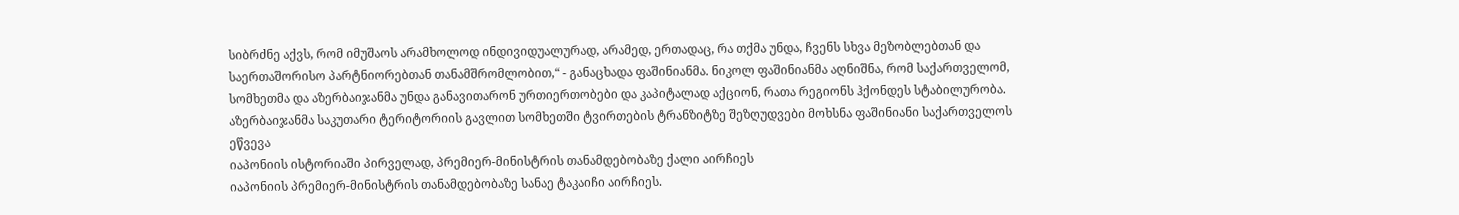სიბრძნე აქვს, რომ იმუშაოს არამხოლოდ ინდივიდუალურად, არამედ, ერთადაც, რა თქმა უნდა, ჩვენს სხვა მეზობლებთან და საერთაშორისო პარტნიორებთან თანამშრომლობით,“ - განაცხადა ფაშინიანმა. ნიკოლ ფაშინიანმა აღნიშნა, რომ საქართველომ, სომხეთმა და აზერბაიჯანმა უნდა განავითარონ ურთიერთობები და კაპიტალად აქციონ, რათა რეგიონს ჰქონდეს სტაბილურობა. აზერბაიჯანმა საკუთარი ტერიტორიის გავლით სომხეთში ტვირთების ტრანზიტზე შეზღუდვები მოხსნა ფაშინიანი საქართველოს ეწვევა
იაპონიის ისტორიაში პირველად, პრემიერ-მინისტრის თანამდებობაზე ქალი აირჩიეს
იაპონიის პრემიერ-მინისტრის თანამდებობაზე სანაე ტაკაიჩი აირჩიეს.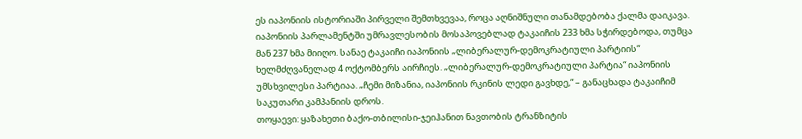ეს იაპონიის ისტორიაში პირველი შემთხვევაა, როცა აღნიშნული თანამდებობა ქალმა დაიკავა. იაპონიის პარლამენტში უმრავლესობის მოსაპოვებლად ტაკაიჩის 233 ხმა სჭირდებოდა, თუმცა მან 237 ხმა მიიღო. სანაე ტაკაიჩი იაპონიის „ლიბერალურ-დემოკრატიული პარტიის“ ხელმძღვანელად 4 ოქტომბერს აირჩიეს. „ლიბერალურ-დემოკრატიული პარტია“ იაპონიის უმსხვილესი პარტიაა. „ჩემი მიზანია, იაპონიის რკინის ლედი გავხდე,“ – განაცხადა ტაკაიჩიმ საკუთარი კამპანიის დროს.
თოყაევი: ყაზახეთი ბაქო-თბილისი-ჯეიჰანით ნავთობის ტრანზიტის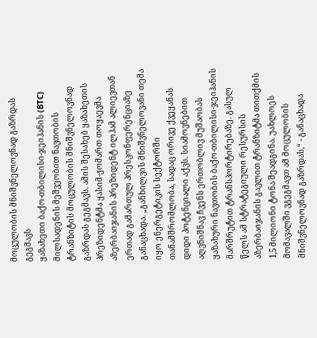მოცულობის მნიშვნელოვნად გაზრდას გეგმავს
ყაზახეთი ბაქო-თბილისი-ჯეიჰანის (BTC) მილსადენის მეშვეობით ნავთობის ტრანზიტის მოცულობის მნიშვნელოვნად გაზრდას გეგმავს. ამის შესახებ ყაზახეთის პრეზიდენტმა ყასიმ-ჟომართ თოყაევმა აზერბაიჯანის პრეზიდენტ ილჰამ ალიევთან ერთად გამართულ პრესკონფერენციაზე განაცხადა. „განხილვის მნიშვნელოვანი თემა იყო ენერგეტიკის სექტორში თანამშრომლობა, სადაც ორივე ქვეყანას დიდი პოტენციალი აქვს. სიამოვნებით აღვნიშნავ ჩვენს ერთობლივ მუშაობას ყაზახური ნავთობის ბაქო-თბილისი-ჯეიჰანის მარშრუტით ტრანსპორტირებაზე. გასულ წელს ამ სტრატეგიული რესურსის აზერბაიჯანის გავლით ტრანზიტმა თითქმის 1,5 მილიონი ტონა შეადგინა. უახლოეს მომავალში ვგეგმავთ ამ მოცულობის მნიშვნელოვნად გაზრდას,“ - განაცხადა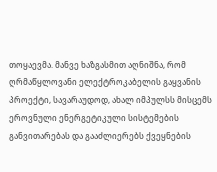თოყაევმა. მანვე ხაზგასმით აღნიშნა, რომ ღრმაწყლოვანი ელექტროკაბელის გაყვანის პროექტი, სავარაუდოდ, ახალ იმპულსს მისცემს ეროვნული ენერგეტიკული სისტემების განვითარებას და გააძლიერებს ქვეყნების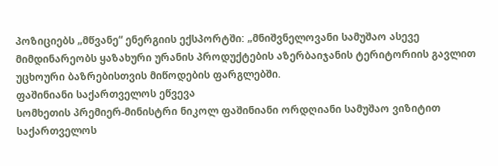პოზიციებს „მწვანე“ ენერგიის ექსპორტში: „მნიშვნელოვანი სამუშაო ასევე მიმდინარეობს ყაზახური ურანის პროდუქტების აზერბაიჯანის ტერიტორიის გავლით უცხოური ბაზრებისთვის მიწოდების ფარგლებში.
ფაშინიანი საქართველოს ეწვევა
სომხეთის პრემიერ-მინისტრი ნიკოლ ფაშინიანი ორდღიანი სამუშაო ვიზიტით საქართველოს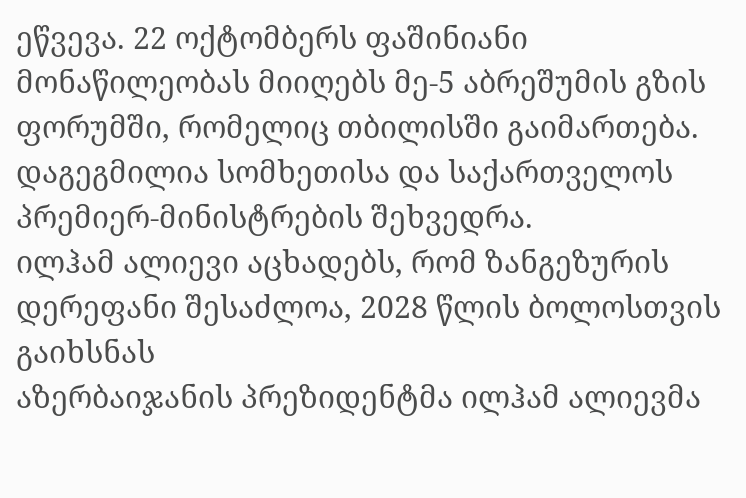ეწვევა. 22 ოქტომბერს ფაშინიანი მონაწილეობას მიიღებს მე-5 აბრეშუმის გზის ფორუმში, რომელიც თბილისში გაიმართება. დაგეგმილია სომხეთისა და საქართველოს პრემიერ-მინისტრების შეხვედრა.
ილჰამ ალიევი აცხადებს, რომ ზანგეზურის დერეფანი შესაძლოა, 2028 წლის ბოლოსთვის გაიხსნას
აზერბაიჯანის პრეზიდენტმა ილჰამ ალიევმა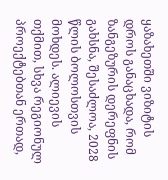ყაზახეთში ვიზიტის დროს განაცხადა, რომ ზანგეზურის დერეფნის გახსნა, შესაძლოა, 2028 წლის ბოლოსთვის მოხდეს. ალიევის თქმით, სხვა რეგიონულ პროექტებთან ერთად,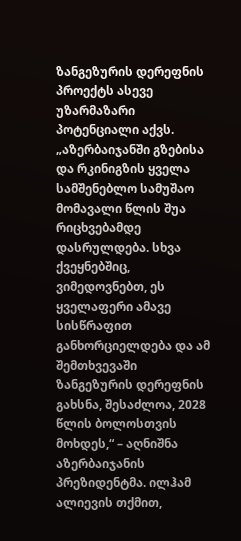ზანგეზურის დერეფნის პროექტს ასევე უზარმაზარი პოტენციალი აქვს. „აზერბაიჯანში გზებისა და რკინიგზის ყველა სამშენებლო სამუშაო მომავალი წლის შუა რიცხვებამდე დასრულდება. სხვა ქვეყნებშიც, ვიმედოვნებთ, ეს ყველაფერი ამავე სისწრაფით განხორციელდება და ამ შემთხვევაში ზანგეზურის დერეფნის გახსნა, შესაძლოა, 2028 წლის ბოლოსთვის მოხდეს,“ – აღნიშნა აზერბაიჯანის პრეზიდენტმა. ილჰამ ალიევის თქმით,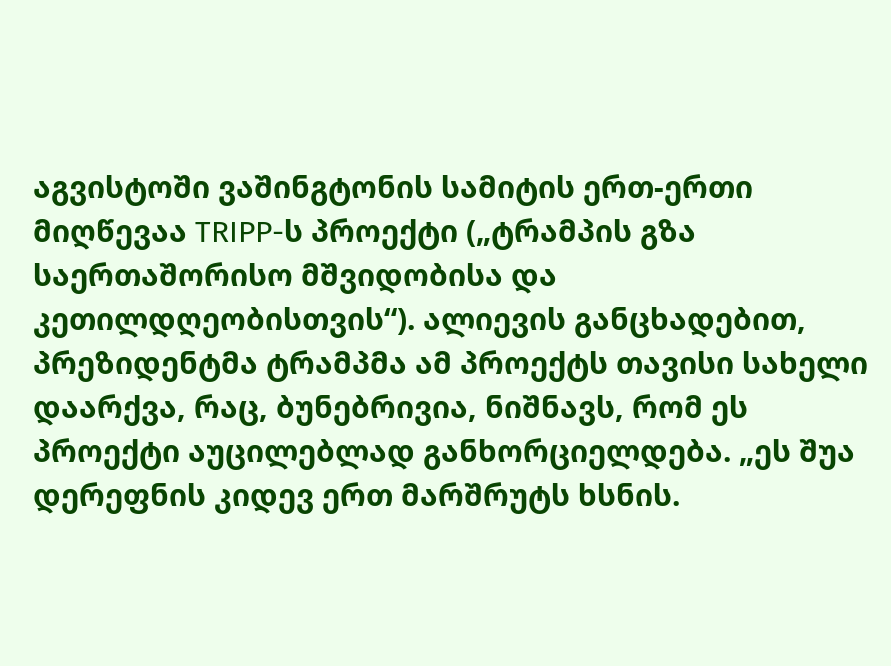აგვისტოში ვაშინგტონის სამიტის ერთ-ერთი მიღწევაა TRIPP-ს პროექტი („ტრამპის გზა საერთაშორისო მშვიდობისა და კეთილდღეობისთვის“). ალიევის განცხადებით, პრეზიდენტმა ტრამპმა ამ პროექტს თავისი სახელი დაარქვა, რაც, ბუნებრივია, ნიშნავს, რომ ეს პროექტი აუცილებლად განხორციელდება. „ეს შუა დერეფნის კიდევ ერთ მარშრუტს ხსნის.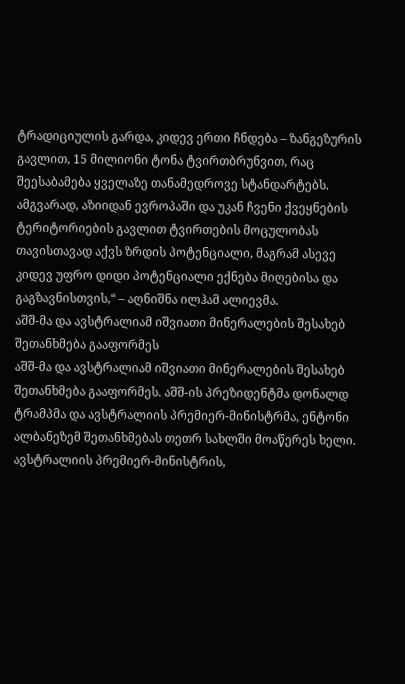ტრადიციულის გარდა, კიდევ ერთი ჩნდება – ზანგეზურის გავლით, 15 მილიონი ტონა ტვირთბრუნვით, რაც შეესაბამება ყველაზე თანამედროვე სტანდარტებს. ამგვარად, აზიიდან ევროპაში და უკან ჩვენი ქვეყნების ტერიტორიების გავლით ტვირთების მოცულობას თავისთავად აქვს ზრდის პოტენციალი, მაგრამ ასევე კიდევ უფრო დიდი პოტენციალი ექნება მიღებისა და გაგზავნისთვის,“ – აღნიშნა ილჰამ ალიევმა.
აშშ-მა და ავსტრალიამ იშვიათი მინერალების შესახებ შეთანხმება გააფორმეს
აშშ-მა და ავსტრალიამ იშვიათი მინერალების შესახებ შეთანხმება გააფორმეს. აშშ-ის პრეზიდენტმა დონალდ ტრამპმა და ავსტრალიის პრემიერ-მინისტრმა, ენტონი ალბანეზემ შეთანხმებას თეთრ სახლში მოაწერეს ხელი. ავსტრალიის პრემიერ-მინისტრის,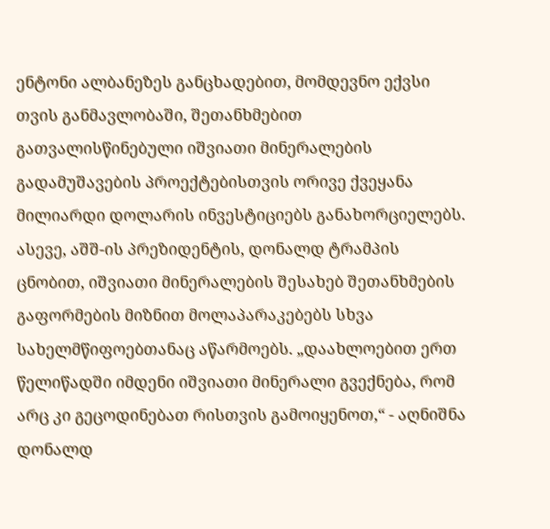ენტონი ალბანეზეს განცხადებით, მომდევნო ექვსი თვის განმავლობაში, შეთანხმებით გათვალისწინებული იშვიათი მინერალების გადამუშავების პროექტებისთვის ორივე ქვეყანა მილიარდი დოლარის ინვესტიციებს განახორციელებს. ასევე, აშშ-ის პრეზიდენტის, დონალდ ტრამპის ცნობით, იშვიათი მინერალების შესახებ შეთანხმების გაფორმების მიზნით მოლაპარაკებებს სხვა სახელმწიფოებთანაც აწარმოებს. „დაახლოებით ერთ წელიწადში იმდენი იშვიათი მინერალი გვექნება, რომ არც კი გეცოდინებათ რისთვის გამოიყენოთ,“ - აღნიშნა დონალდ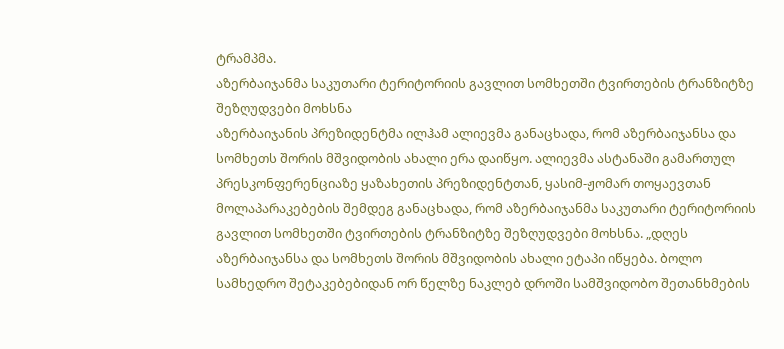ტრამპმა.
აზერბაიჯანმა საკუთარი ტერიტორიის გავლით სომხეთში ტვირთების ტრანზიტზე შეზღუდვები მოხსნა
აზერბაიჯანის პრეზიდენტმა ილჰამ ალიევმა განაცხადა, რომ აზერბაიჯანსა და სომხეთს შორის მშვიდობის ახალი ერა დაიწყო. ალიევმა ასტანაში გამართულ პრესკონფერენციაზე ყაზახეთის პრეზიდენტთან, ყასიმ-ჟომარ თოყაევთან მოლაპარაკებების შემდეგ განაცხადა, რომ აზერბაიჯანმა საკუთარი ტერიტორიის გავლით სომხეთში ტვირთების ტრანზიტზე შეზღუდვები მოხსნა. „დღეს აზერბაიჯანსა და სომხეთს შორის მშვიდობის ახალი ეტაპი იწყება. ბოლო სამხედრო შეტაკებებიდან ორ წელზე ნაკლებ დროში სამშვიდობო შეთანხმების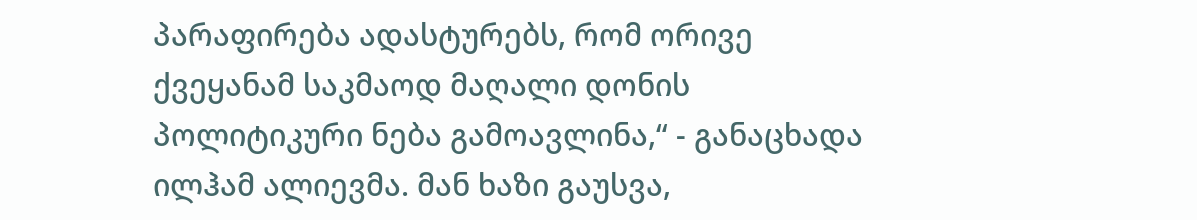პარაფირება ადასტურებს, რომ ორივე ქვეყანამ საკმაოდ მაღალი დონის პოლიტიკური ნება გამოავლინა,“ - განაცხადა ილჰამ ალიევმა. მან ხაზი გაუსვა,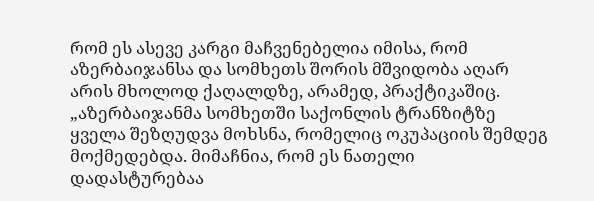რომ ეს ასევე კარგი მაჩვენებელია იმისა, რომ აზერბაიჯანსა და სომხეთს შორის მშვიდობა აღარ არის მხოლოდ ქაღალდზე, არამედ, პრაქტიკაშიც. „აზერბაიჯანმა სომხეთში საქონლის ტრანზიტზე ყველა შეზღუდვა მოხსნა, რომელიც ოკუპაციის შემდეგ მოქმედებდა. მიმაჩნია, რომ ეს ნათელი დადასტურებაა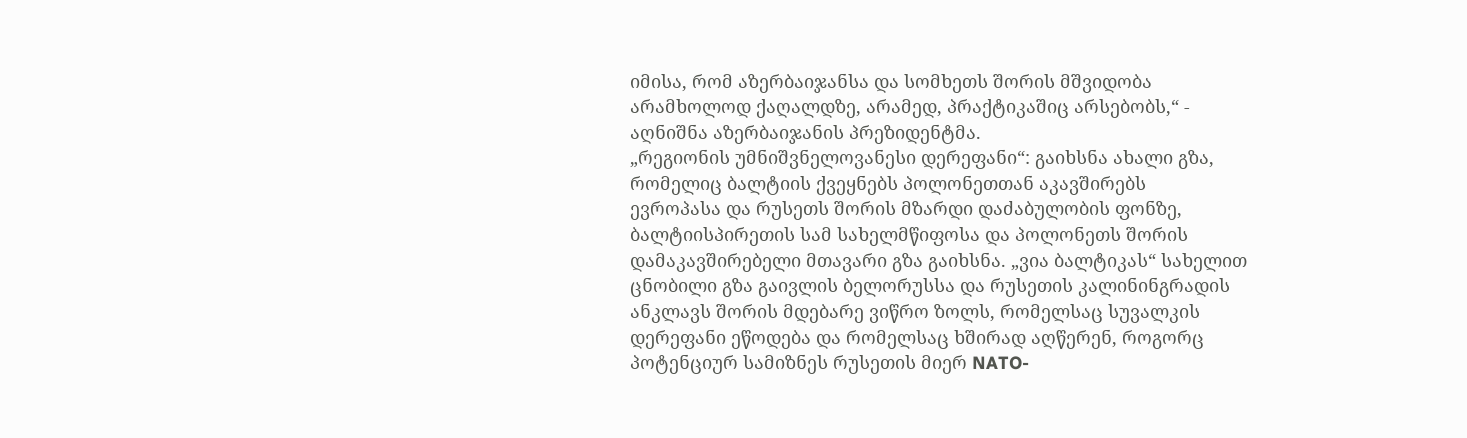იმისა, რომ აზერბაიჯანსა და სომხეთს შორის მშვიდობა არამხოლოდ ქაღალდზე, არამედ, პრაქტიკაშიც არსებობს,“ - აღნიშნა აზერბაიჯანის პრეზიდენტმა.
„რეგიონის უმნიშვნელოვანესი დერეფანი“: გაიხსნა ახალი გზა, რომელიც ბალტიის ქვეყნებს პოლონეთთან აკავშირებს
ევროპასა და რუსეთს შორის მზარდი დაძაბულობის ფონზე, ბალტიისპირეთის სამ სახელმწიფოსა და პოლონეთს შორის დამაკავშირებელი მთავარი გზა გაიხსნა. „ვია ბალტიკას“ სახელით ცნობილი გზა გაივლის ბელორუსსა და რუსეთის კალინინგრადის ანკლავს შორის მდებარე ვიწრო ზოლს, რომელსაც სუვალკის დერეფანი ეწოდება და რომელსაც ხშირად აღწერენ, როგორც პოტენციურ სამიზნეს რუსეთის მიერ NATO-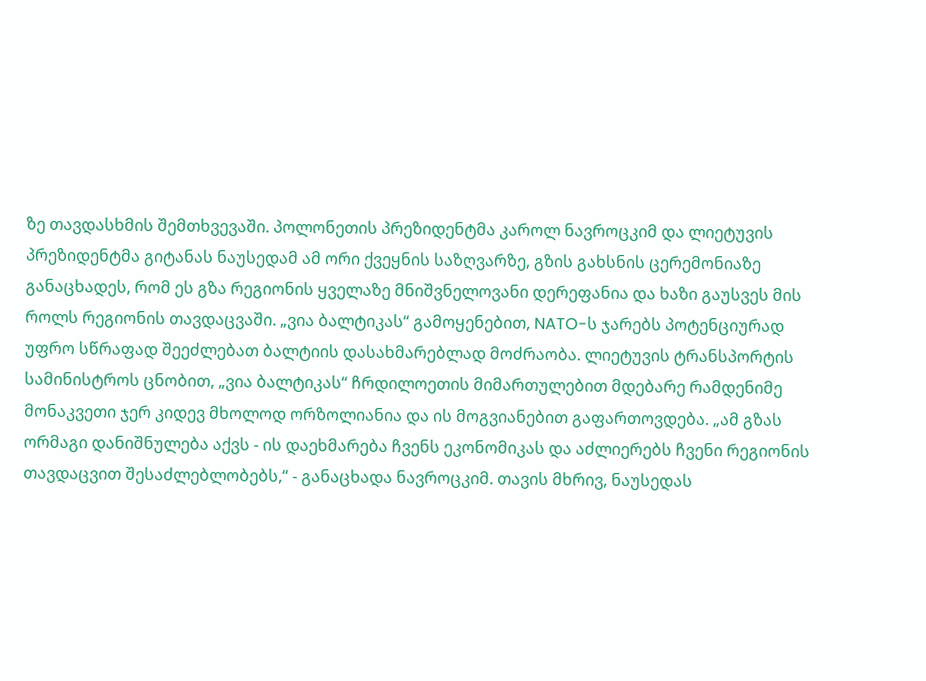ზე თავდასხმის შემთხვევაში. პოლონეთის პრეზიდენტმა კაროლ ნავროცკიმ და ლიეტუვის პრეზიდენტმა გიტანას ნაუსედამ ამ ორი ქვეყნის საზღვარზე, გზის გახსნის ცერემონიაზე განაცხადეს, რომ ეს გზა რეგიონის ყველაზე მნიშვნელოვანი დერეფანია და ხაზი გაუსვეს მის როლს რეგიონის თავდაცვაში. „ვია ბალტიკას“ გამოყენებით, NATO-ს ჯარებს პოტენციურად უფრო სწრაფად შეეძლებათ ბალტიის დასახმარებლად მოძრაობა. ლიეტუვის ტრანსპორტის სამინისტროს ცნობით, „ვია ბალტიკას“ ჩრდილოეთის მიმართულებით მდებარე რამდენიმე მონაკვეთი ჯერ კიდევ მხოლოდ ორზოლიანია და ის მოგვიანებით გაფართოვდება. „ამ გზას ორმაგი დანიშნულება აქვს - ის დაეხმარება ჩვენს ეკონომიკას და აძლიერებს ჩვენი რეგიონის თავდაცვით შესაძლებლობებს,“ - განაცხადა ნავროცკიმ. თავის მხრივ, ნაუსედას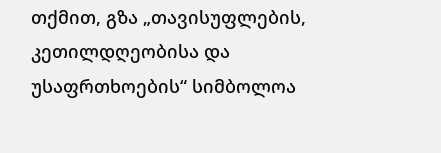თქმით, გზა „თავისუფლების, კეთილდღეობისა და უსაფრთხოების“ სიმბოლოა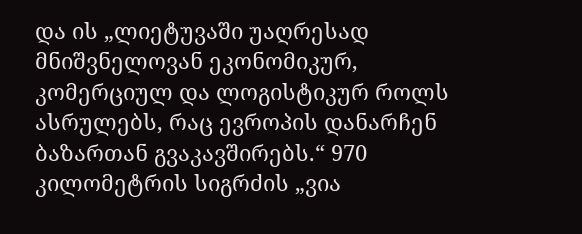და ის „ლიეტუვაში უაღრესად მნიშვნელოვან ეკონომიკურ, კომერციულ და ლოგისტიკურ როლს ასრულებს, რაც ევროპის დანარჩენ ბაზართან გვაკავშირებს.“ 970 კილომეტრის სიგრძის „ვია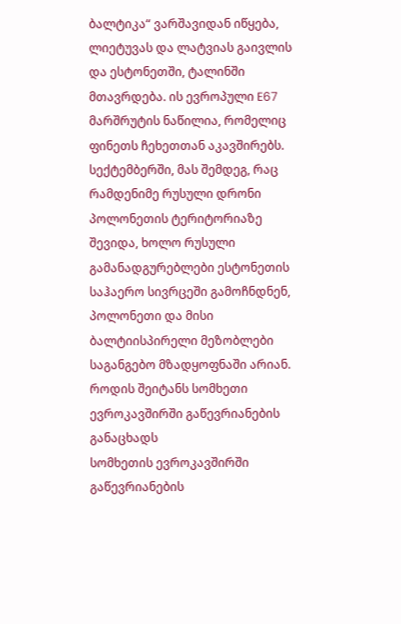ბალტიკა“ ვარშავიდან იწყება, ლიეტუვას და ლატვიას გაივლის და ესტონეთში, ტალინში მთავრდება. ის ევროპული E67 მარშრუტის ნაწილია, რომელიც ფინეთს ჩეხეთთან აკავშირებს. სექტემბერში, მას შემდეგ, რაც რამდენიმე რუსული დრონი პოლონეთის ტერიტორიაზე შევიდა, ხოლო რუსული გამანადგურებლები ესტონეთის საჰაერო სივრცეში გამოჩნდნენ, პოლონეთი და მისი ბალტიისპირელი მეზობლები საგანგებო მზადყოფნაში არიან.
როდის შეიტანს სომხეთი ევროკავშირში გაწევრიანების განაცხადს
სომხეთის ევროკავშირში გაწევრიანების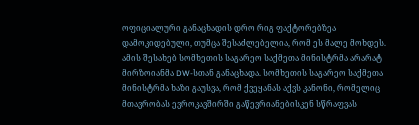ოფიციალური განაცხადის დრო რიგ ფაქტორებზეა დამოკიდებული, თუმცა შესაძლებელია, რომ ეს მალე მოხდეს. ამის შესახებ სომხეთის საგარეო საქმეთა მინისტრმა არარატ მირზოიანმა DW-სთან განაცხადა. სომხეთის საგარეო საქმეთა მინისტრმა ხაზი გაუსვა, რომ ქვეყანას აქვს კანონი, რომელიც მთავრობას ევროკავშირში გაწევრიანებისკენ სწრაფვას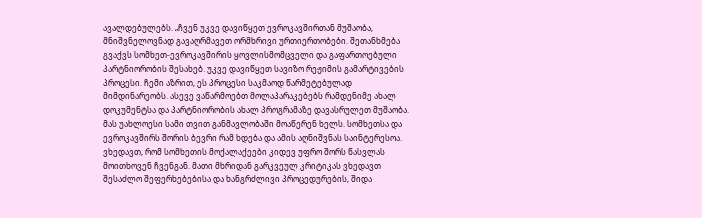ავალდებულებს. „ჩვენ უკვე დავიწყეთ ევროკავშირთან მუშაობა, მნიშვნელოვნად გავაღრმავეთ ორმხრივი ურთიერთობები. შეთანხმება გვაქვს სომხეთ-ევროკავშირის ყოვლისმომცველი და გაფართოებული პარტნიორობის შესახებ. უკვე დავიწყეთ სავიზო რეჟიმის გამარტივების პროცესი. ჩემი აზრით, ეს პროცესი საკმაოდ წარმეტებულად მიმდინარეობს. ასევე ვაწარმოებთ მოლაპარაკებებს რამდენიმე ახალ დოკუმენტსა და პარტნიორობის ახალ პროგრამაზე დავასრულეთ მუშაობა. მას უახლოესი სამი თვით განმავლობაში მოაწერენ ხელს. სომხეთსა და ევროკავშირს შორის ბევრი რამ ხდება და ამის აღნიშვნას საინტერესოა. ვხედავთ, რომ სომხეთის მოქალაქეები კიდევ უფრო შორს წასვლას მოითხოვენ ჩვენგან. მათი მხრიდან გარკვეულ კრიტიკას ვხედავთ შესაძლო შეფერხებებისა და ხანგრძლივი პროცედურების, შიდა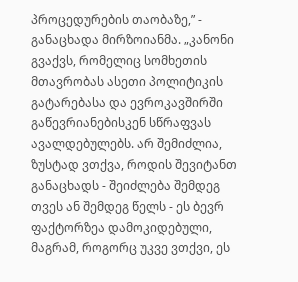პროცედურების თაობაზე,” - განაცხადა მირზოიანმა. „კანონი გვაქვს, რომელიც სომხეთის მთავრობას ასეთი პოლიტიკის გატარებასა და ევროკავშირში გაწევრიანებისკენ სწრაფვას ავალდებულებს. არ შემიძლია, ზუსტად ვთქვა, როდის შევიტანთ განაცხადს - შეიძლება შემდეგ თვეს ან შემდეგ წელს - ეს ბევრ ფაქტორზეა დამოკიდებული, მაგრამ, როგორც უკვე ვთქვი, ეს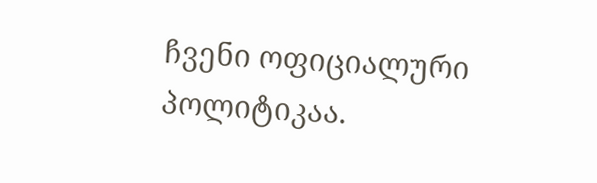ჩვენი ოფიციალური პოლიტიკაა.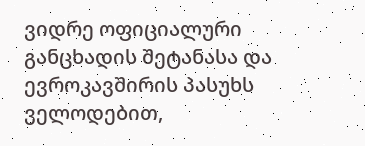ვიდრე ოფიციალური განცხადის შეტანასა და ევროკავშირის პასუხს ველოდებით,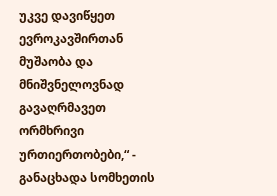უკვე დავიწყეთ ევროკავშირთან მუშაობა და მნიშვნელოვნად გავაღრმავეთ ორმხრივი ურთიერთობები,“ - განაცხადა სომხეთის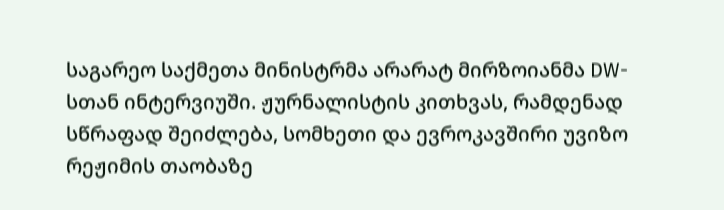საგარეო საქმეთა მინისტრმა არარატ მირზოიანმა DW-სთან ინტერვიუში. ჟურნალისტის კითხვას, რამდენად სწრაფად შეიძლება, სომხეთი და ევროკავშირი უვიზო რეჟიმის თაობაზე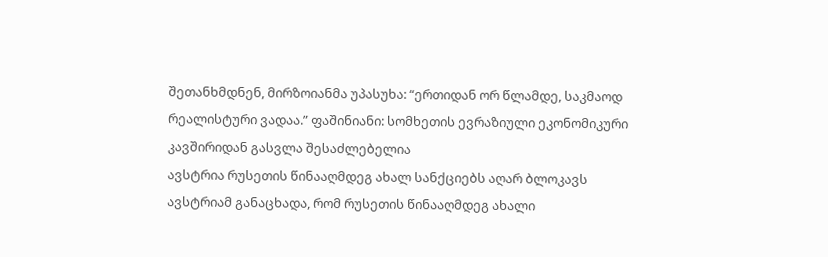შეთანხმდნენ, მირზოიანმა უპასუხა: “ერთიდან ორ წლამდე, საკმაოდ რეალისტური ვადაა.” ფაშინიანი: სომხეთის ევრაზიული ეკონომიკური კავშირიდან გასვლა შესაძლებელია
ავსტრია რუსეთის წინააღმდეგ ახალ სანქციებს აღარ ბლოკავს
ავსტრიამ განაცხადა, რომ რუსეთის წინააღმდეგ ახალი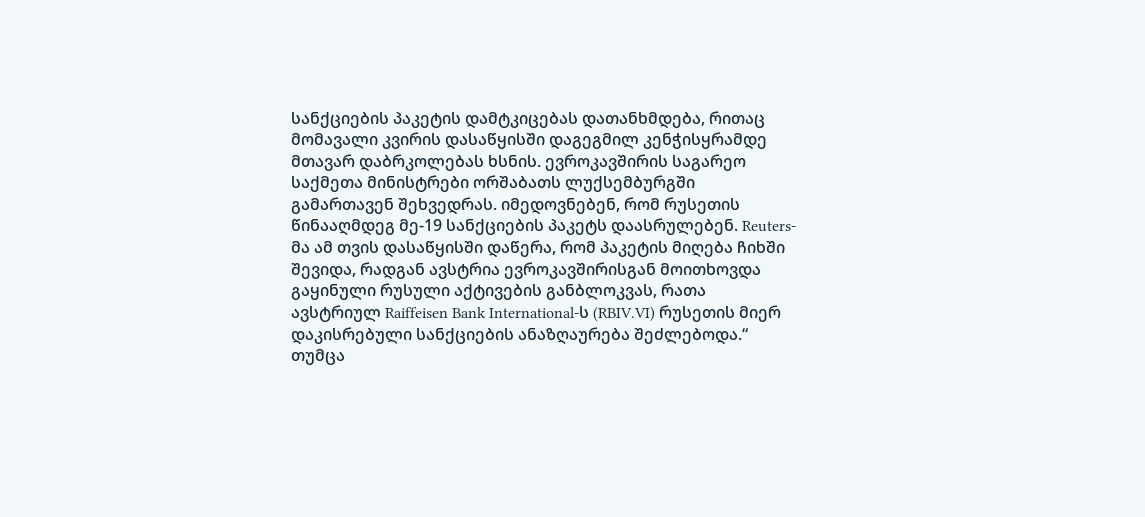სანქციების პაკეტის დამტკიცებას დათანხმდება, რითაც მომავალი კვირის დასაწყისში დაგეგმილ კენჭისყრამდე მთავარ დაბრკოლებას ხსნის. ევროკავშირის საგარეო საქმეთა მინისტრები ორშაბათს ლუქსემბურგში გამართავენ შეხვედრას. იმედოვნებენ, რომ რუსეთის წინააღმდეგ მე-19 სანქციების პაკეტს დაასრულებენ. Reuters-მა ამ თვის დასაწყისში დაწერა, რომ პაკეტის მიღება ჩიხში შევიდა, რადგან ავსტრია ევროკავშირისგან მოითხოვდა გაყინული რუსული აქტივების განბლოკვას, რათა ავსტრიულ Raiffeisen Bank International-ს (RBIV.VI) რუსეთის მიერ დაკისრებული სანქციების ანაზღაურება შეძლებოდა.“ თუმცა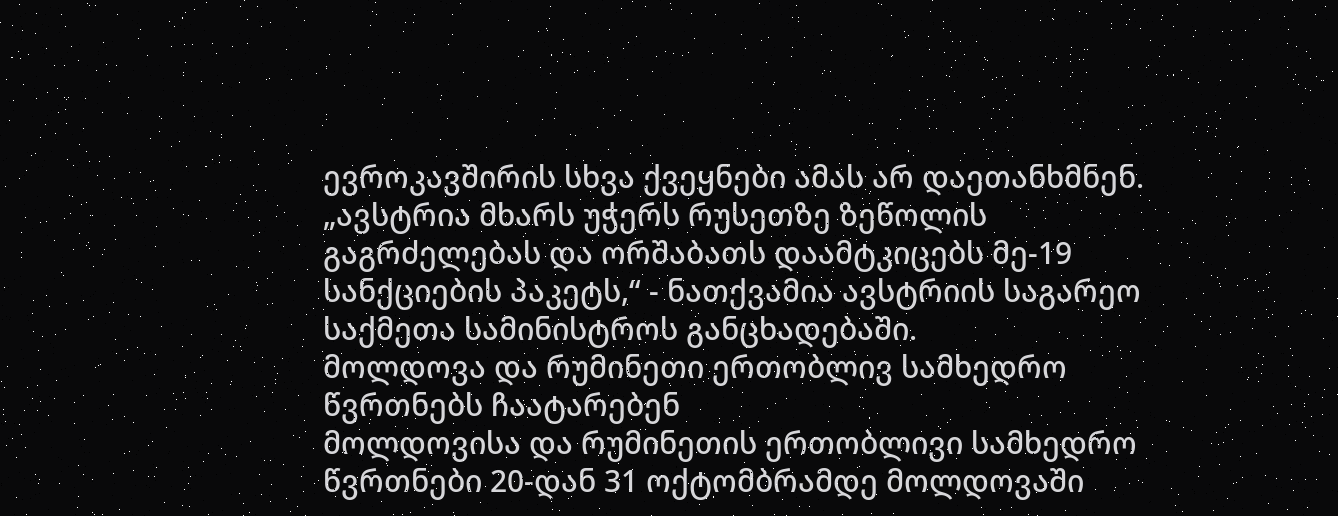ევროკავშირის სხვა ქვეყნები ამას არ დაეთანხმნენ. „ავსტრია მხარს უჭერს რუსეთზე ზეწოლის გაგრძელებას და ორშაბათს დაამტკიცებს მე-19 სანქციების პაკეტს,“ - ნათქვამია ავსტრიის საგარეო საქმეთა სამინისტროს განცხადებაში.
მოლდოვა და რუმინეთი ერთობლივ სამხედრო წვრთნებს ჩაატარებენ
მოლდოვისა და რუმინეთის ერთობლივი სამხედრო წვრთნები 20-დან 31 ოქტომბრამდე მოლდოვაში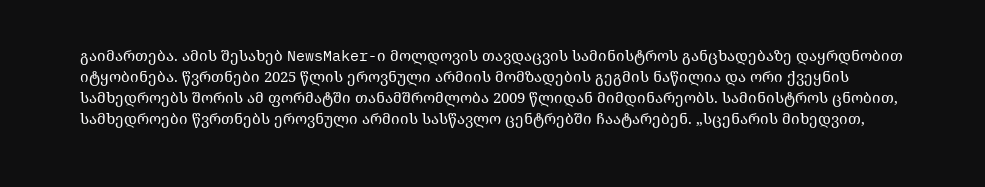გაიმართება. ამის შესახებ NewsMaker-ი მოლდოვის თავდაცვის სამინისტროს განცხადებაზე დაყრდნობით იტყობინება. წვრთნები 2025 წლის ეროვნული არმიის მომზადების გეგმის ნაწილია და ორი ქვეყნის სამხედროებს შორის ამ ფორმატში თანამშრომლობა 2009 წლიდან მიმდინარეობს. სამინისტროს ცნობით, სამხედროები წვრთნებს ეროვნული არმიის სასწავლო ცენტრებში ჩაატარებენ. „სცენარის მიხედვით,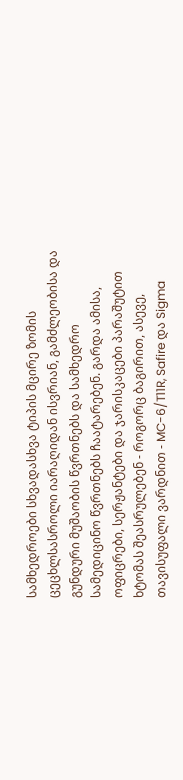სამხედროები სხვადასხვა ტიპის მცირე ზომის ცეცხლსასროლი იარაღიდან ისვრიან, გამძლეობისა და გუნდური მუშაობის წვრთნებს და სამხედრო სამედიცინო წვრთნებს ჩაატარებენ. გარდა ამისა, ოფიცრები, სერჟანტები და ჯარისკაცები პარაშუტით ხტომას შეასრულებენ - როგორც ბაგირით, ასევე, თავისუფალი ვარდნით - MC-6/T11R, Safire და Sigma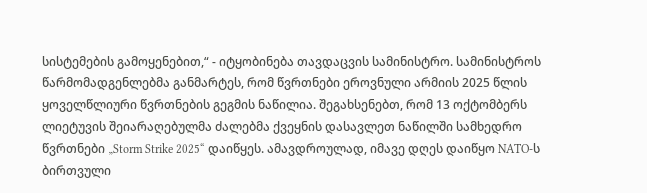სისტემების გამოყენებით,“ - იტყობინება თავდაცვის სამინისტრო. სამინისტროს წარმომადგენლებმა განმარტეს, რომ წვრთნები ეროვნული არმიის 2025 წლის ყოველწლიური წვრთნების გეგმის ნაწილია. შეგახსენებთ, რომ 13 ოქტომბერს ლიეტუვის შეიარაღებულმა ძალებმა ქვეყნის დასავლეთ ნაწილში სამხედრო წვრთნები „Storm Strike 2025“ დაიწყეს. ამავდროულად, იმავე დღეს დაიწყო NATO-ს ბირთვული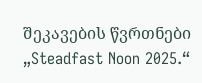შეკავების წვრთნები „Steadfast Noon 2025.“